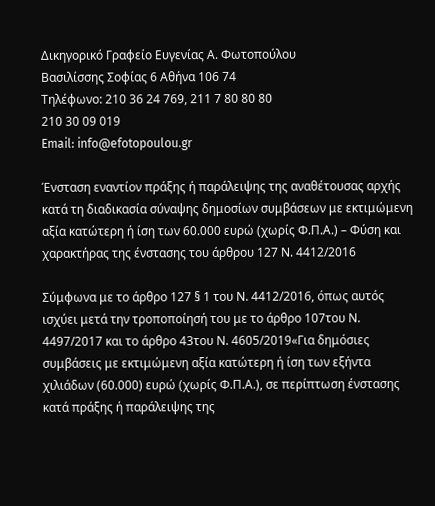Δικηγορικό Γραφείο Ευγενίας Α. Φωτοπούλου
Βασιλίσσης Σοφίας 6 Αθήνα 106 74
Τηλέφωνο: 210 36 24 769, 211 7 80 80 80
210 30 09 019
Email: info@efotopoulou.gr

Ένσταση εναντίον πράξης ή παράλειψης της αναθέτουσας αρχής κατά τη διαδικασία σύναψης δημοσίων συμβάσεων με εκτιμώμενη αξία κατώτερη ή ίση των 60.000 ευρώ (χωρίς Φ.Π.Α.) – Φύση και χαρακτήρας της ένστασης του άρθρου 127 Ν. 4412/2016

Σύμφωνα με το άρθρο 127 § 1 του Ν. 4412/2016, όπως αυτός ισχύει μετά την τροποποίησή του με το άρθρο 107του Ν. 4497/2017 και το άρθρο 43του Ν. 4605/2019«Για δημόσιες συμβάσεις με εκτιμώμενη αξία κατώτερη ή ίση των εξήντα χιλιάδων (60.000) ευρώ (χωρίς Φ.Π.Α.), σε περίπτωση ένστασης κατά πράξης ή παράλειψης της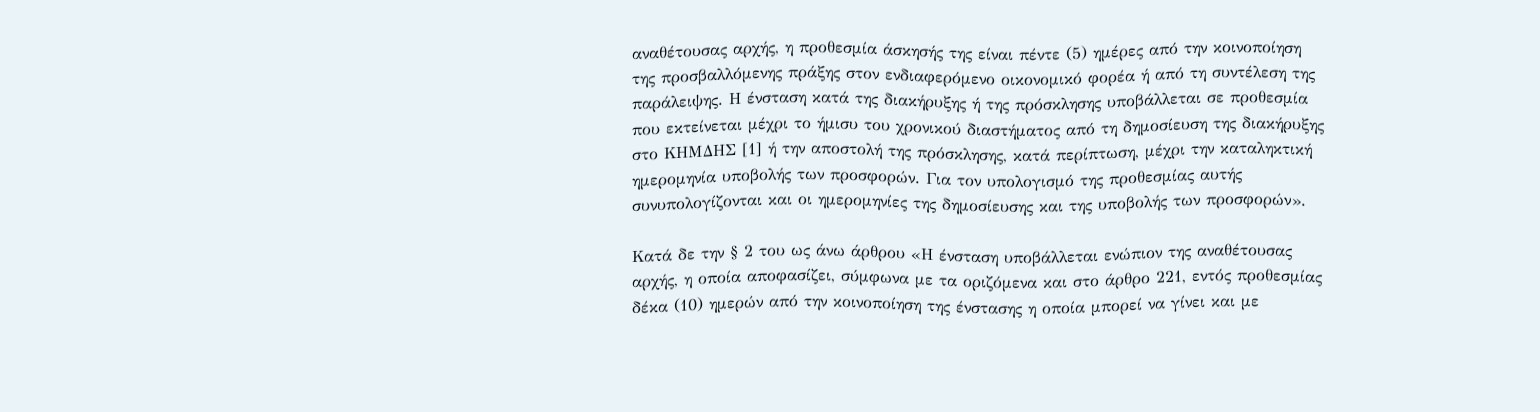αναθέτουσας αρχής, η προθεσμία άσκησής της είναι πέντε (5) ημέρες από την κοινοποίηση της προσβαλλόμενης πράξης στον ενδιαφερόμενο οικονομικό φορέα ή από τη συντέλεση της παράλειψης. Η ένσταση κατά της διακήρυξης ή της πρόσκλησης υποβάλλεται σε προθεσμία που εκτείνεται μέχρι το ήμισυ του χρονικού διαστήματος από τη δημοσίευση της διακήρυξης στο ΚΗΜΔΗΣ [1] ή την αποστολή της πρόσκλησης, κατά περίπτωση, μέχρι την καταληκτική ημερομηνία υποβολής των προσφορών. Για τον υπολογισμό της προθεσμίας αυτής συνυπολογίζονται και οι ημερομηνίες της δημοσίευσης και της υποβολής των προσφορών».

Κατά δε την § 2 του ως άνω άρθρου «Η ένσταση υποβάλλεται ενώπιον της αναθέτουσας αρχής, η οποία αποφασίζει, σύμφωνα με τα οριζόμενα και στο άρθρο 221, εντός προθεσμίας δέκα (10) ημερών από την κοινοποίηση της ένστασης η οποία μπορεί να γίνει και με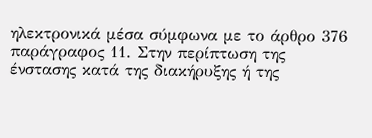ηλεκτρονικά μέσα σύμφωνα με το άρθρο 376 παράγραφος 11. Στην περίπτωση της ένστασης κατά της διακήρυξης ή της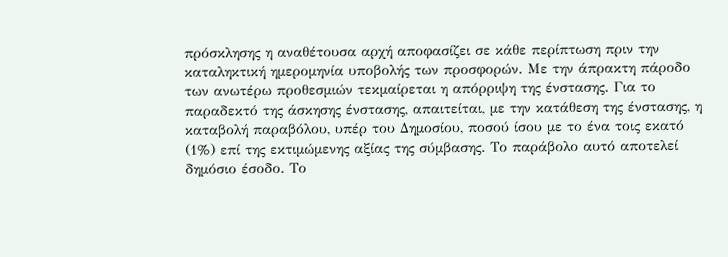πρόσκλησης η αναθέτουσα αρχή αποφασίζει σε κάθε περίπτωση πριν την καταληκτική ημερομηνία υποβολής των προσφορών. Με την άπρακτη πάροδο των ανωτέρω προθεσμιών τεκμαίρεται η απόρριψη της ένστασης. Για το παραδεκτό της άσκησης ένστασης, απαιτείται, με την κατάθεση της ένστασης, η καταβολή παραβόλου, υπέρ του Δημοσίου, ποσού ίσου με το ένα τοις εκατό (1%) επί της εκτιμώμενης αξίας της σύμβασης. Το παράβολο αυτό αποτελεί δημόσιο έσοδο. Το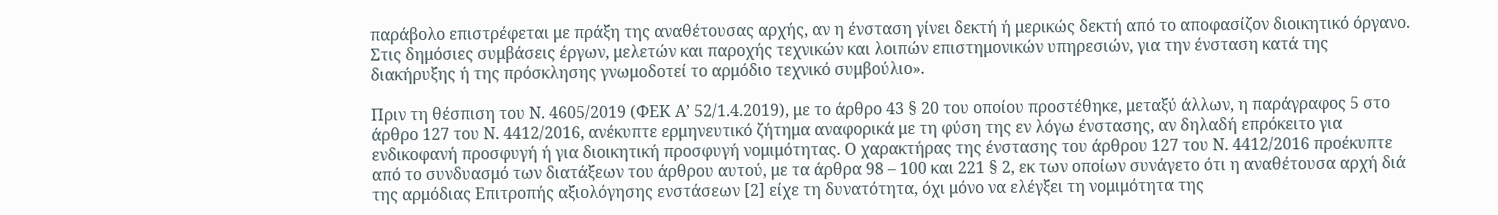παράβολο επιστρέφεται με πράξη της αναθέτουσας αρχής, αν η ένσταση γίνει δεκτή ή μερικώς δεκτή από το αποφασίζον διοικητικό όργανο. Στις δημόσιες συμβάσεις έργων, μελετών και παροχής τεχνικών και λοιπών επιστημονικών υπηρεσιών, για την ένσταση κατά της διακήρυξης ή της πρόσκλησης γνωμοδοτεί το αρμόδιο τεχνικό συμβούλιο».

Πριν τη θέσπιση του Ν. 4605/2019 (ΦΕΚ Α’ 52/1.4.2019), με το άρθρο 43 § 20 του οποίου προστέθηκε, μεταξύ άλλων, η παράγραφος 5 στο άρθρο 127 του Ν. 4412/2016, ανέκυπτε ερμηνευτικό ζήτημα αναφορικά με τη φύση της εν λόγω ένστασης, αν δηλαδή επρόκειτο για ενδικοφανή προσφυγή ή για διοικητική προσφυγή νομιμότητας. Ο χαρακτήρας της ένστασης του άρθρου 127 του Ν. 4412/2016 προέκυπτε από το συνδυασμό των διατάξεων του άρθρου αυτού, με τα άρθρα 98 – 100 και 221 § 2, εκ των οποίων συνάγετο ότι η αναθέτουσα αρχή διά της αρμόδιας Επιτροπής αξιολόγησης ενστάσεων [2] είχε τη δυνατότητα, όχι μόνο να ελέγξει τη νομιμότητα της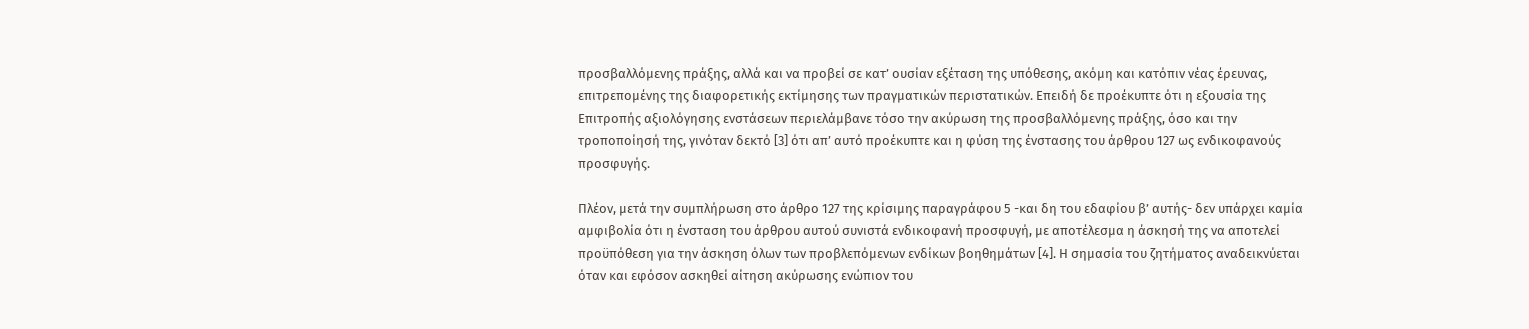προσβαλλόμενης πράξης, αλλά και να προβεί σε κατ’ ουσίαν εξέταση της υπόθεσης, ακόμη και κατόπιν νέας έρευνας, επιτρεπομένης της διαφορετικής εκτίμησης των πραγματικών περιστατικών. Επειδή δε προέκυπτε ότι η εξουσία της Επιτροπής αξιολόγησης ενστάσεων περιελάμβανε τόσο την ακύρωση της προσβαλλόμενης πράξης, όσο και την τροποποίησή της, γινόταν δεκτό [3] ότι απ’ αυτό προέκυπτε και η φύση της ένστασης του άρθρου 127 ως ενδικοφανούς προσφυγής.

Πλέον, μετά την συμπλήρωση στο άρθρο 127 της κρίσιμης παραγράφου 5 -και δη του εδαφίου β’ αυτής- δεν υπάρχει καμία αμφιβολία ότι η ένσταση του άρθρου αυτού συνιστά ενδικοφανή προσφυγή, με αποτέλεσμα η άσκησή της να αποτελεί προϋπόθεση για την άσκηση όλων των προβλεπόμενων ενδίκων βοηθημάτων [4]. Η σημασία του ζητήματος αναδεικνύεται όταν και εφόσον ασκηθεί αίτηση ακύρωσης ενώπιον του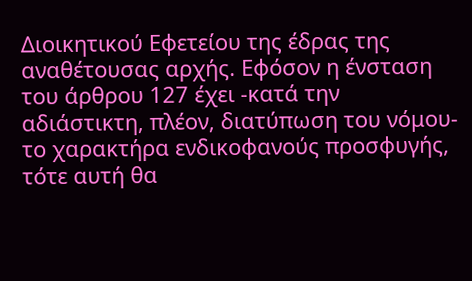Διοικητικού Εφετείου της έδρας της αναθέτουσας αρχής. Εφόσον η ένσταση του άρθρου 127 έχει -κατά την αδιάστικτη, πλέον, διατύπωση του νόμου- το χαρακτήρα ενδικοφανούς προσφυγής, τότε αυτή θα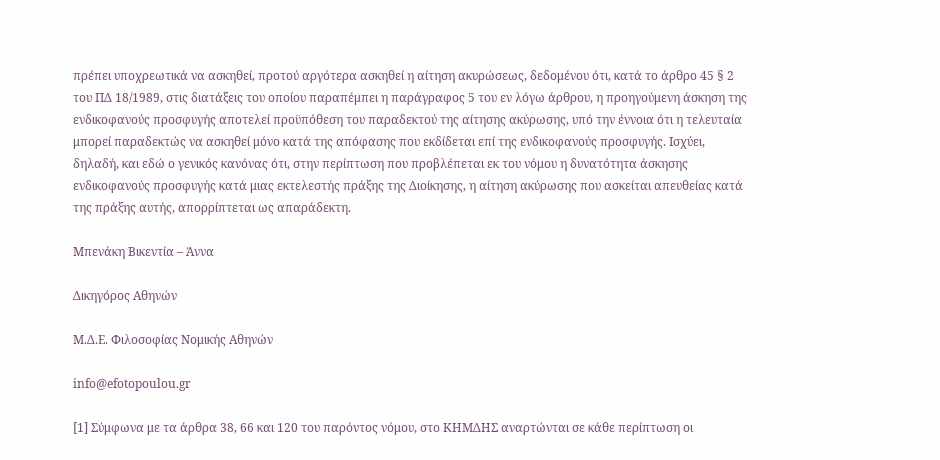πρέπει υποχρεωτικά να ασκηθεί, προτού αργότερα ασκηθεί η αίτηση ακυρώσεως, δεδομένου ότι, κατά το άρθρο 45 § 2 του ΠΔ 18/1989, στις διατάξεις του οποίου παραπέμπει η παράγραφος 5 του εν λόγω άρθρου, η προηγούμενη άσκηση της ενδικοφανούς προσφυγής αποτελεί προϋπόθεση του παραδεκτού της αίτησης ακύρωσης, υπό την έννοια ότι η τελευταία μπορεί παραδεκτώς να ασκηθεί μόνο κατά της απόφασης που εκδίδεται επί της ενδικοφανούς προσφυγής. Ισχύει, δηλαδή, και εδώ ο γενικός κανόνας ότι, στην περίπτωση που προβλέπεται εκ του νόμου η δυνατότητα άσκησης ενδικοφανούς προσφυγής κατά μιας εκτελεστής πράξης της Διοίκησης, η αίτηση ακύρωσης που ασκείται απευθείας κατά της πράξης αυτής, απορρίπτεται ως απαράδεκτη.

Μπενάκη Βικεντία – Άννα

Δικηγόρος Αθηνών

Μ.Δ.Ε. Φιλοσοφίας Νομικής Αθηνών

info@efotopoulou.gr

[1] Σύμφωνα με τα άρθρα 38, 66 και 120 του παρόντος νόμου, στο ΚΗΜΔΗΣ αναρτώνται σε κάθε περίπτωση οι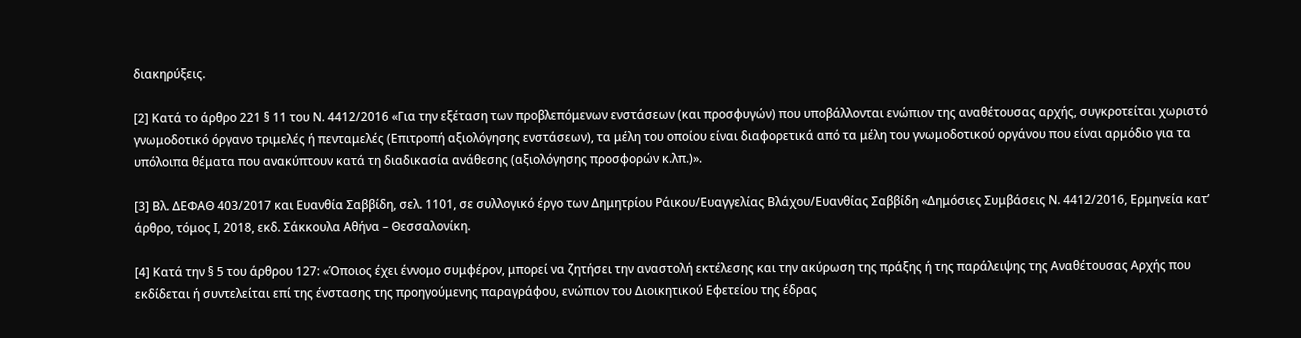διακηρύξεις.

[2] Κατά το άρθρο 221 § 11 του Ν. 4412/2016 «Για την εξέταση των προβλεπόμενων ενστάσεων (και προσφυγών) που υποβάλλονται ενώπιον της αναθέτουσας αρχής, συγκροτείται χωριστό γνωμοδοτικό όργανο τριμελές ή πενταμελές (Επιτροπή αξιολόγησης ενστάσεων), τα μέλη του οποίου είναι διαφορετικά από τα μέλη του γνωμοδοτικού οργάνου που είναι αρμόδιο για τα υπόλοιπα θέματα που ανακύπτουν κατά τη διαδικασία ανάθεσης (αξιολόγησης προσφορών κ.λπ.)».

[3] Βλ. ΔΕΦΑΘ 403/2017 και Ευανθία Σαββίδη, σελ. 1101, σε συλλογικό έργο των Δημητρίου Ράικου/Ευαγγελίας Βλάχου/Ευανθίας Σαββίδη «Δημόσιες Συμβάσεις Ν. 4412/2016, Ερμηνεία κατ’ άρθρο, τόμος Ι, 2018, εκδ. Σάκκουλα Αθήνα – Θεσσαλονίκη.

[4] Κατά την § 5 του άρθρου 127: «Όποιος έχει έννομο συμφέρον, μπορεί να ζητήσει την αναστολή εκτέλεσης και την ακύρωση της πράξης ή της παράλειψης της Αναθέτουσας Αρχής που εκδίδεται ή συντελείται επί της ένστασης της προηγούμενης παραγράφου, ενώπιον του Διοικητικού Εφετείου της έδρας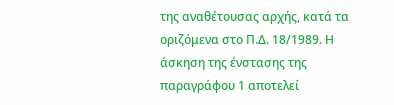της αναθέτουσας αρχής, κατά τα οριζόμενα στο Π.Δ. 18/1989. Η άσκηση της ένστασης της παραγράφου 1 αποτελεί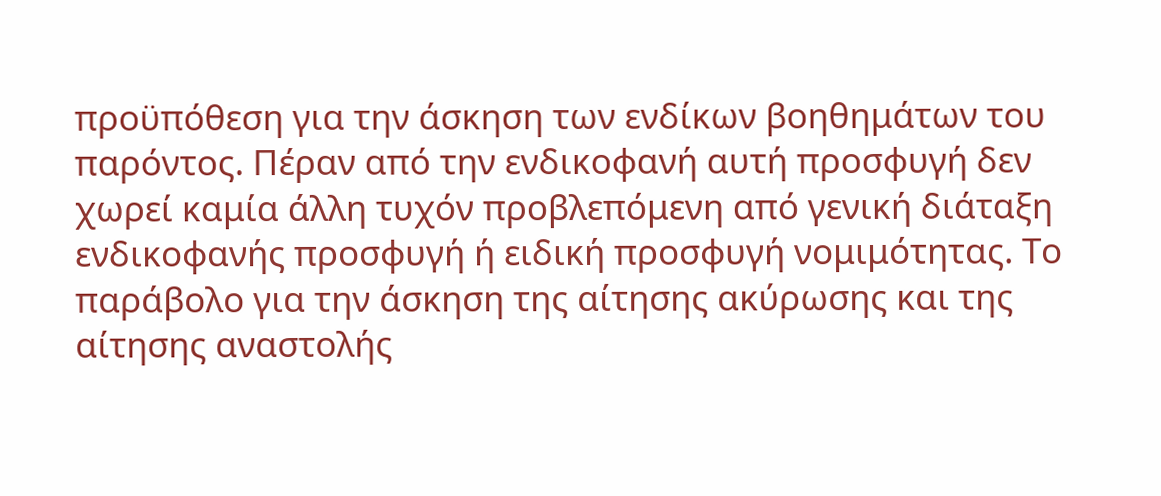προϋπόθεση για την άσκηση των ενδίκων βοηθημάτων του παρόντος. Πέραν από την ενδικοφανή αυτή προσφυγή δεν χωρεί καμία άλλη τυχόν προβλεπόμενη από γενική διάταξη ενδικοφανής προσφυγή ή ειδική προσφυγή νομιμότητας. Το παράβολο για την άσκηση της αίτησης ακύρωσης και της αίτησης αναστολής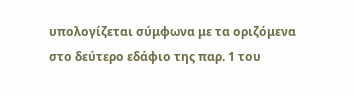υπολογίζεται σύμφωνα με τα οριζόμενα στο δεύτερο εδάφιο της παρ. 1 του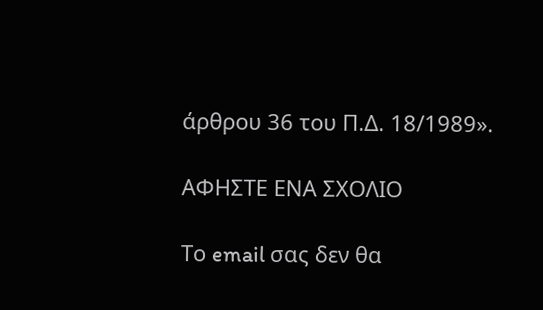άρθρου 36 του Π.Δ. 18/1989».

ΑΦΗΣΤΕ ΕΝΑ ΣΧΟΛΙΟ

Το email σας δεν θα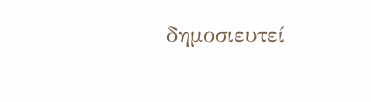δημοσιευτεί